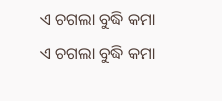ଏ ଚଗଲା ବୁଦ୍ଧି କମା
ଏ ଚଗଲା ବୁଦ୍ଧି କମା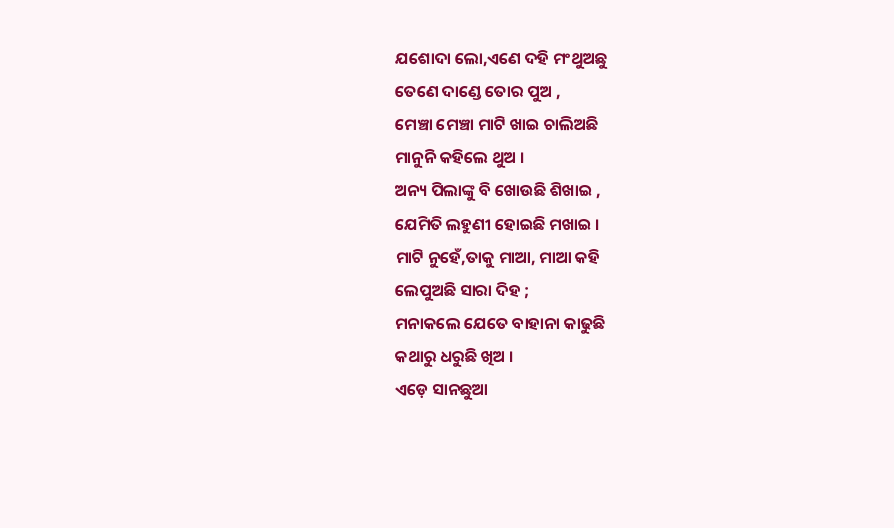ଯଶୋଦା ଲୋ,ଏଣେ ଦହି ମଂଥୁଅଛୁ
ତେଣେ ଦାଣ୍ଡେ ତୋର ପୁଅ ,
ମେଞ୍ଚା ମେଞ୍ଚା ମାଟି ଖାଇ ଚାଲିଅଛି
ମାନୁନି କହିଲେ ଥୁଅ ।
ଅନ୍ୟ ପିଲାଙ୍କୁ ବି ଖୋଉଛି ଶିଖାଇ ,
ଯେମିତି ଲହୁଣୀ ହୋଇଛି ମଖାଇ ।
ମାଟି ନୁହେଁ,ତାକୁ ମାଆ, ମାଆ କହି
ଲେପୁଅଛି ସାରା ଦିହ ;
ମନାକଲେ ଯେତେ ବାହାନା କାଢୁଛି
କଥାରୁ ଧରୁଛି ଖିଅ ।
ଏଡ଼େ ସାନଛୁଆ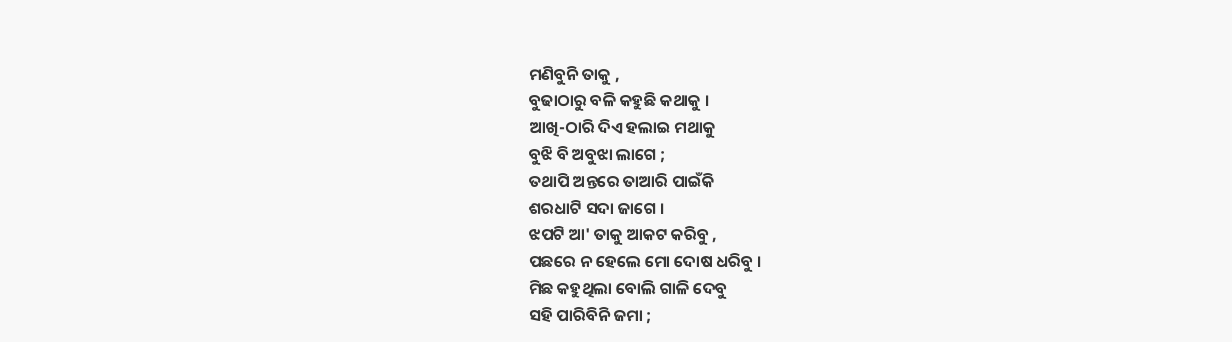ମଣିବୁନି ତାକୁ ,
ବୁଢାଠାରୁ ବଳି କହୁଛି କଥାକୁ ।
ଆଖି-ଠାରି ଦିଏ ହଲାଇ ମଥାକୁ
ବୁଝି ବି ଅବୁଝା ଲାଗେ ;
ତଥାପି ଅନ୍ତରେ ତାଆରି ପାଇଁକି
ଶରଧାଟି ସଦା ଜାଗେ ।
ଝପଟି ଆ' ତାକୁ ଆକଟ କରିବୁ ,
ପଛରେ ନ ହେଲେ ମୋ ଦୋଷ ଧରିବୁ ।
ମିଛ କହୁଥିଲା ବୋଲି ଗାଳି ଦେବୁ
ସହି ପାରିବିନି ଜମା ;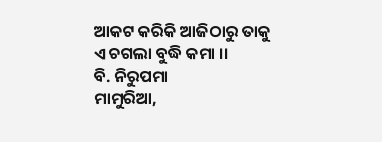ଆକଟ କରିକି ଆଜିଠାରୁ ତାକୁ
ଏ ଚଗଲା ବୁଦ୍ଧି କମା ।।
ବି. ନିରୁପମା
ମାମୁରିଆ,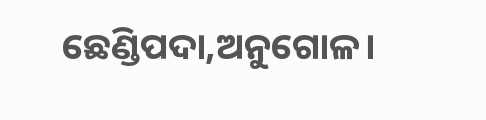ଛେଣ୍ଡିପଦା,ଅନୁଗୋଳ।